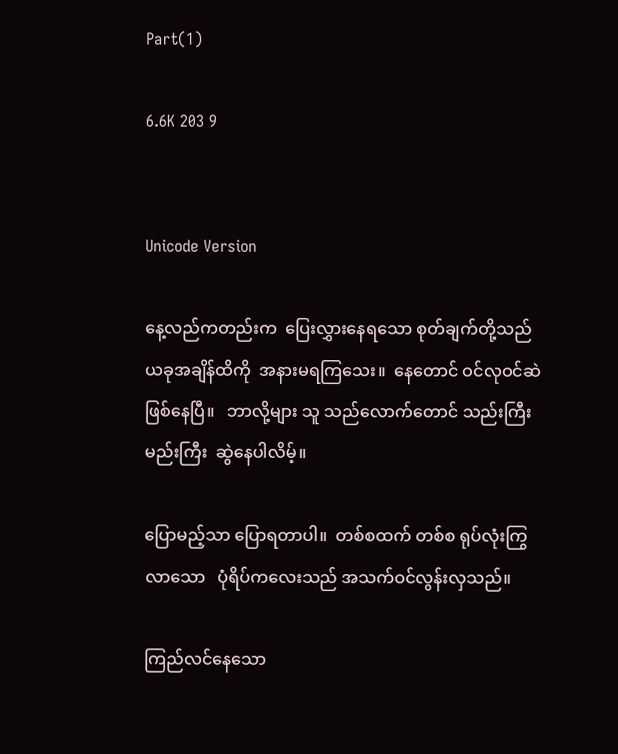Part(1)

6.6K 203 9


Unicode Version

နေ့လည်ကတည်းက  ပြေးလွှားနေရသော စုတ်ချက်တို့သည် ယခုအချိန်ထိကို  အနားမရကြသေး။  နေတောင် ဝင်လုဝင်ဆဲ ဖြစ်နေပြီ။   ဘာလို့များ သူ သည်လောက်တောင် သည်းကြီးမည်းကြီး  ဆွဲနေပါလိမ့်။

ပြောမည့်သာ ပြောရတာပါ။  တစ်စထက် တစ်စ ရုပ်လုံးကြွလာသော   ပုံရိပ်ကလေးသည် အသက်ဝင်လွန်းလှသည်။

ကြည်လင်နေသော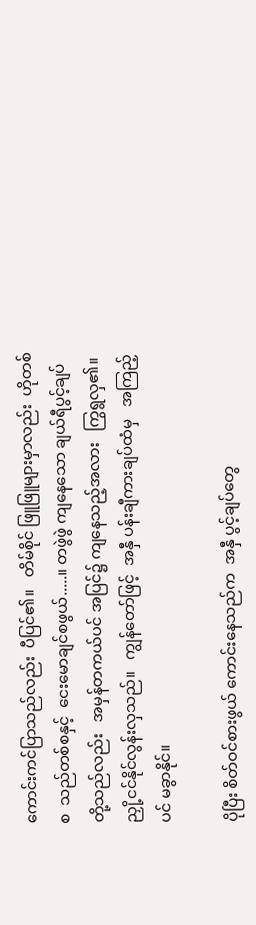ကောင်းကင်ပြာသည်လည်း  ပီပြင်၏။   တိမ်စိုင် ဖြူဖြူများမှာလည်း  ဟိုတစ်စ  သည်တစ်စနှင့်  ငေးမောချင်စဖွယ်.....။ တဖွဲဖွဲ ကျနေသော ချယ်ရီပွင့်ချပ်တို့သည်လည်း   အမှန်တကယ်ပင် အပြင်၌ ကျနေသည့်အလား   ကြွရွလှ၏။ ညှို့ငင်နိုင်လွန်းလှသည်။   ကျွန်တော်ဖြင့်  အနှီ ပန်းချီကားချပ်ထံမှ   အကြည့်ပင် မခွာနိုင်။

ပိုပြီး စိတ်ဝင်စားဖွယ် ကောင်းနေသည်က  အနှီ ပွင့်ချပ်တွေ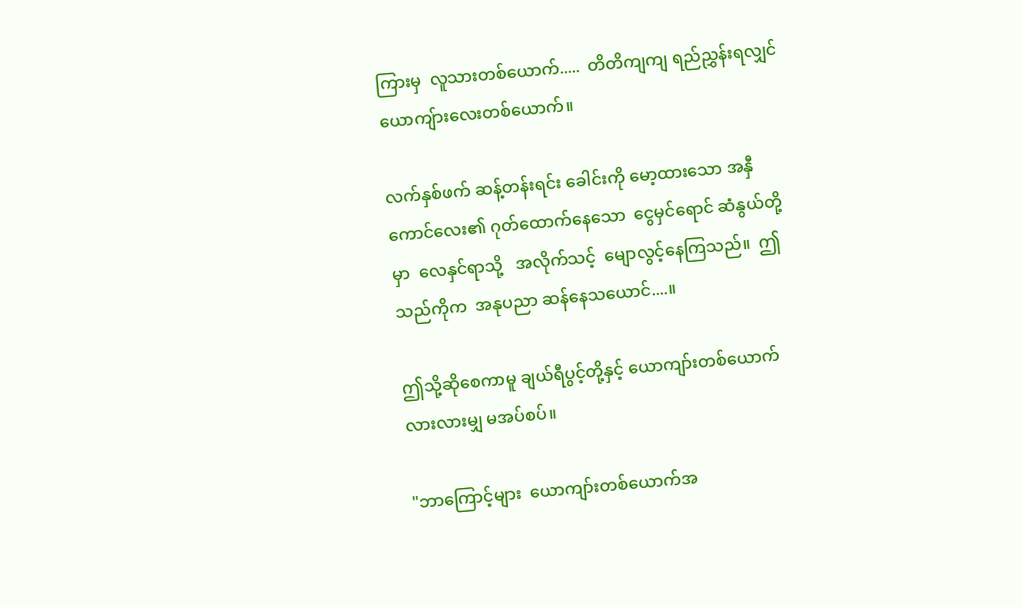ကြားမှ  လူသားတစ်ယောက်.....  တိတိကျကျ ရည်ညွှန်းရလျှင် ယောကျ်ားလေးတစ်ယောက်။

လက်နှစ်ဖက် ဆန့်တန်းရင်း ခေါင်းကို မော့ထားသော အနှီကောင်လေး၏ ဂုတ်ထောက်နေသော  ငွေမှင်ရောင် ဆံနွယ်တို့မှာ  လေနှင်ရာသို့   အလိုက်သင့်  မျောလွင့်နေကြသည်။  ဤသည်ကိုက  အနုပညာ ဆန်နေသယောင်....။

ဤသို့ဆိုစေကာမူ ချယ်ရီပွင့်တို့နှင့် ယောကျာ်းတစ်ယောက်  လားလားမျှ မအပ်စပ်။

"ဘာကြောင့်များ  ယောကျာ်းတစ်ယောက်အ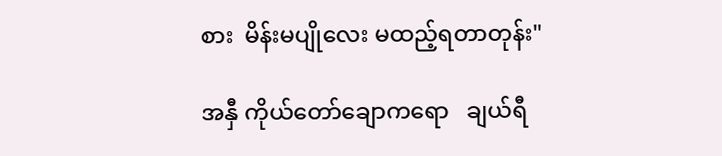စား  မိန်းမပျိုလေး မထည့်ရတာတုန်း"

အနှီ ကိုယ်တော်ချောကရော   ချယ်ရီ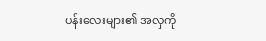ပန်းလေးများ၏ အလှကို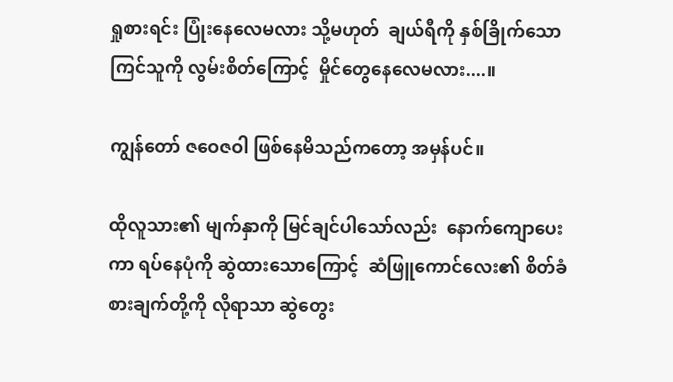ရှုစားရင်း ပြုံးနေလေမလား သို့မဟုတ်  ချယ်ရီကို နှစ်ခြိုက်သော  ကြင်သူကို လွမ်းစိတ်ကြောင့်  မှိုင်တွေနေလေမလား....။

ကျွန်တော် ဇဝေဇဝါ ဖြစ်နေမိသည်ကတော့ အမှန်ပင်။

ထိုလူသား၏ မျက်နှာကို မြင်ချင်ပါသော်လည်း  နောက်ကျောပေးကာ ရပ်နေပုံကို ဆွဲထားသောကြောင့်  ဆံဖြူကောင်လေး၏ စိတ်ခံစားချက်တို့ကို လိုရာသာ ဆွဲတွေး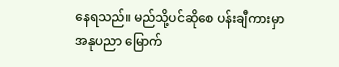နေရသည်။ မည်သို့ပင်ဆိုစေ ပန်းချီကားမှာ အနုပညာ မြောက်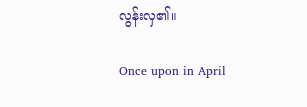လွန်းလှ၏။

Once upon in April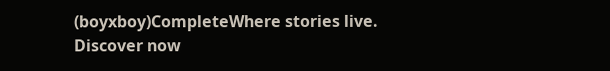(boyxboy)CompleteWhere stories live. Discover now